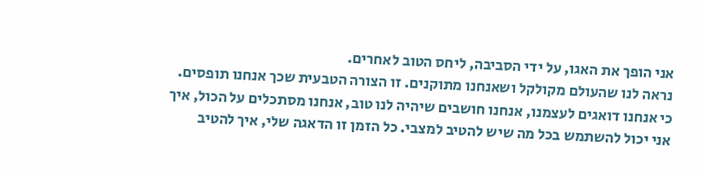אני הופך את האגו, על ידי הסביבה, ליחס הטוב לאחרים.
נראה לנו שהעולם מקולקל ושאנחנו מתוקנים. זו הצורה הטבעית שכך אנחנו תופסים. כי אנחנו דואגים לעצמנו, אנחנו חושבים שיהיה לנו טוב, אנחנו מסתכלים על הכול, איך אני יכול להשתמש בכל מה שיש להטיב למצבי. כל הזמן זו הדאגה שלי, איך להטיב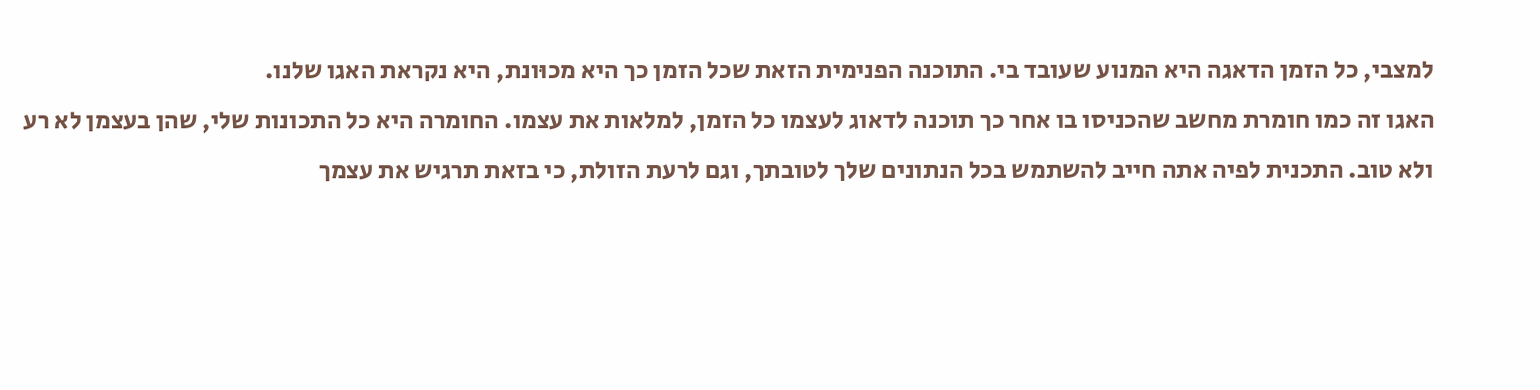למצבי, כל הזמן הדאגה היא המנוע שעובד בי. התוכנה הפנימית הזאת שכל הזמן כך היא מכוּונת, היא נקראת האגו שלנו.
האגו זה כמו חומרת מחשב שהכניסו בו אחר כך תוכנה לדאוג לעצמו כל הזמן, למלאות את עצמו. החומרה היא כל התכונות שלי, שהן בעצמן לא רע ולא טוב. התכנית לפיה אתה חייב להשתמש בכל הנתונים שלך לטובתך, וגם לרעת הזולת, כי בזאת תרגיש את עצמך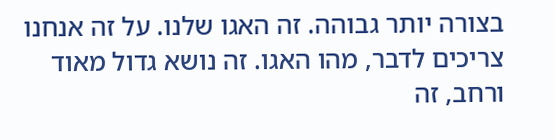בצורה יותר גבוהה. זה האגו שלנו. על זה אנחנו צריכים לדבר, מהו האגו. זה נושא גדול מאוד ורחב, זה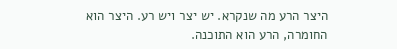היצר הרע מה שנקרא. יש יצר ויש רע. היצר הוא החומרה, הרע הוא התוכנה.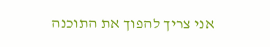אני צריך להפוך את התוכנה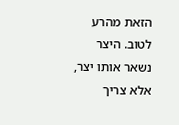הזאת מהרע לטוב. היצר נשאר אותו יצר, אלא צריך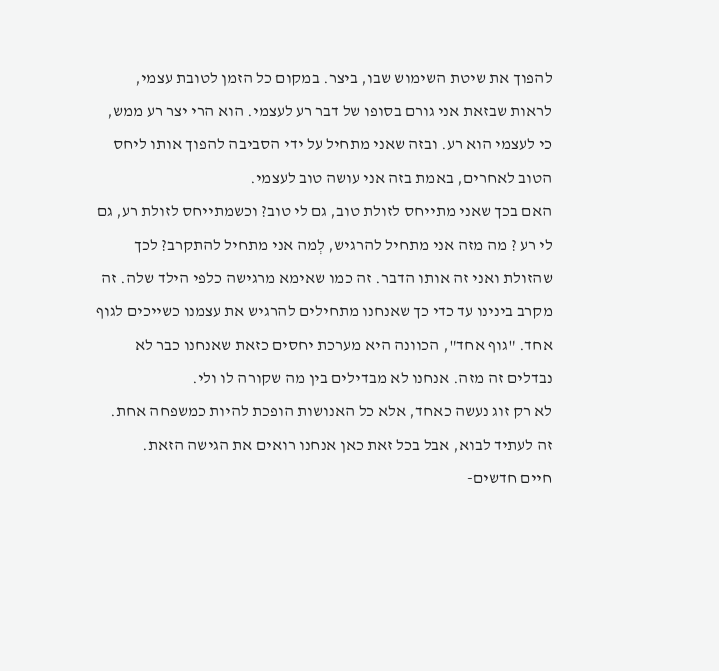להפוך את שיטת השימוש שבו, ביצר. במקום כל הזמן לטובת עצמי, לראות שבזאת אני גורם בסופו של דבר רע לעצמי. הוא הרי יצר רע ממש, כי לעצמי הוא רע. ובזה שאני מתחיל על ידי הסביבה להפוך אותו ליחס הטוב לאחרים, באמת בזה אני עושה טוב לעצמי.
האם בכך שאני מתייחס לזולת טוב, גם לי טוב? וכשמתייחס לזולת רע, גם לי רע ? מה מזה אני מתחיל להרגיש, לְמה אני מתחיל להתקרב? לכך שהזולת ואני זה אותו הדבר. זה כמו שאימא מרגישה כלפי הילד שלה. זה מקרב בינינו עד כדי כך שאנחנו מתחילים להרגיש את עצמנו כשייכים לגוף אחד. "גוף אחד", הכוונה היא מערכת יחסים כזאת שאנחנו כבר לא נבדלים זה מזה. אנחנו לא מבדילים בין מה שקורה לו ולי.
לא רק זוג נעשה כאחד, אלא כל האנושות הופכת להיות כמשפחה אחת. זה לעתיד לבוא, אבל בכל זאת כאן אנחנו רואים את הגישה הזאת.
חיים חדשים-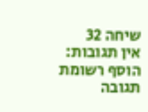שיחה 32
אין תגובות:
הוסף רשומת תגובה